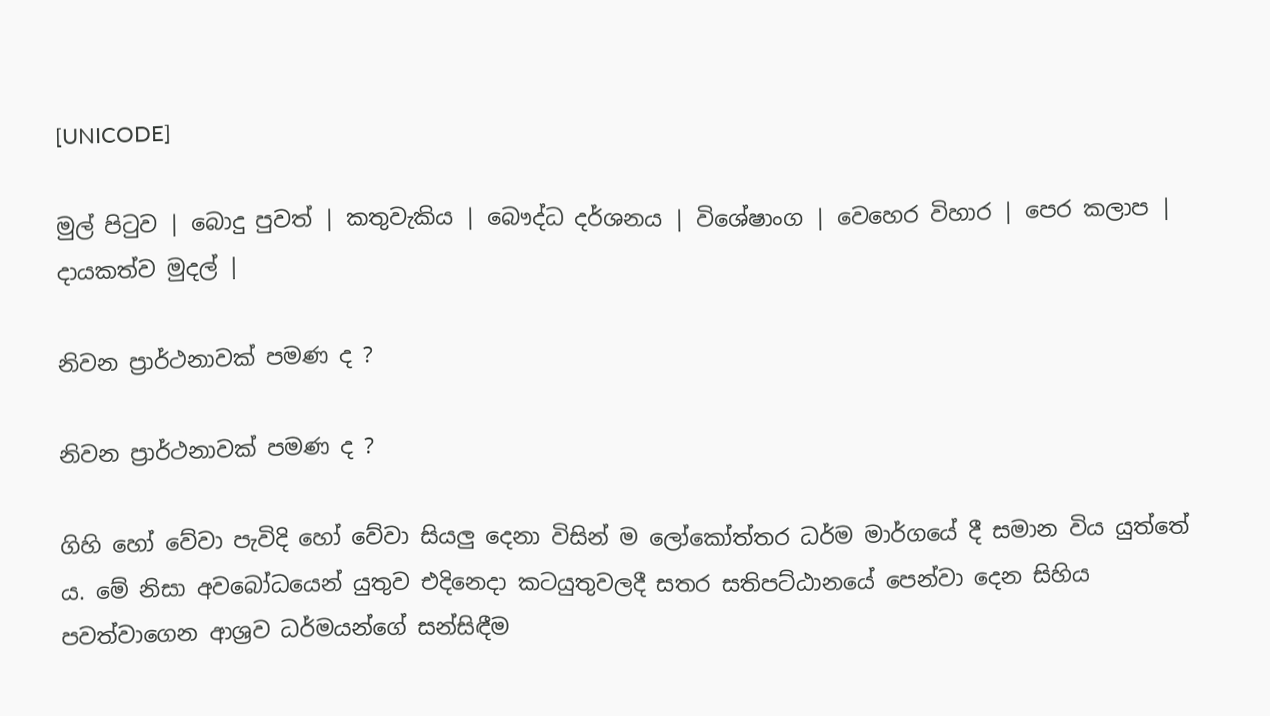[UNICODE]

මුල් පිටුව | බොදු පුවත් | කතුවැකිය | බෞද්ධ දර්ශනය | විශේෂාංග | වෙහෙර විහාර | පෙර කලාප | දායකත්ව මුදල් |

නිවන ප්‍රාර්ථනාවක් පමණ ද ?

නිවන ප්‍රාර්ථනාවක් පමණ ද ?

ගිහි හෝ වේවා පැවිදි හෝ වේවා සියලු දෙනා විසින් ම ලෝකෝත්තර ධර්ම මාර්ගයේ දී සමාන විය යුත්තේ ය. මේ නිසා අවබෝධයෙන් යුතුව එදිනෙදා කටයුතුවලදී සතර සතිපට්ඨානයේ පෙන්වා දෙන සිහිය පවත්වාගෙන ආශ්‍රව ධර්මයන්ගේ සන්සිඳීම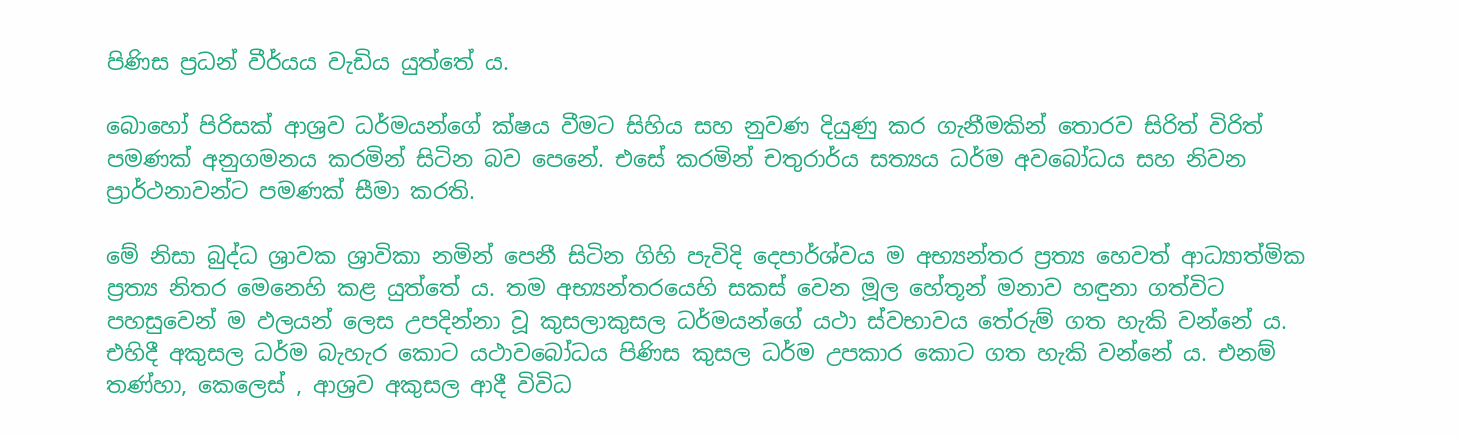පිණිස ප්‍රධන් වීර්යය වැඩිය යුත්තේ ය.

බොහෝ පිරිසක් ආශ්‍රව ධර්මයන්ගේ ක්ෂය වීමට සිහිය සහ නුවණ දියුණු කර ගැනීමකින් තොරව සිරිත් විරිත් පමණක් අනුගමනය කරමින් සිටින බව පෙනේ. එසේ කරමින් චතුරාර්ය සත්‍යය ධර්ම අවබෝධය සහ නිවන ප්‍රාර්ථනාවන්ට පමණක් සීමා කරති.

මේ නිසා බුද්ධ ශ්‍රාවක ශ්‍රාවිකා නමින් පෙනී සිටින ගිහි පැවිදි දෙපාර්ශ්වය ම අභ්‍යන්තර ප්‍රත්‍ය හෙවත් ආධ්‍යාත්මික ප්‍රත්‍ය නිතර මෙනෙහි කළ යුත්තේ ය. තම අභ්‍යන්තරයෙහි සකස් වෙන මූල හේතූන් මනාව හඳුනා ගත්විට පහසුවෙන් ම ඵලයන් ලෙස උපදින්නා වූ කුසලාකුසල ධර්මයන්ගේ යථා ස්වභාවය තේරුම් ගත හැකි වන්නේ ය. එහිදී අකුසල ධර්ම බැහැර කොට යථාවබෝධය පිණිස කුසල ධර්ම උපකාර කොට ගත හැකි වන්නේ ය. එනම් තණ්හා, කෙලෙස් , ආශ්‍රව අකුසල ආදී විවිධ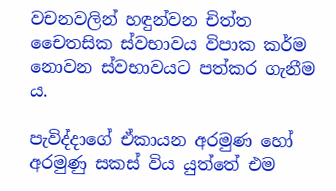වචනවලින් හඳුන්වන චිත්ත චෛතසික ස්වභාවය විපාක කර්ම නොවන ස්වභාවයට පත්කර ගැනීම ය.

පැවිද්දාගේ ඒකායන අරමුණ හෝ අරමුණු සකස් විය යුත්තේ එම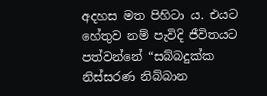අදහස මත පිහිටා ය. එයට හේතුව නම් පැවිදි ජීවිතයට පත්වන්නේ “සබ්බදුක්ක නිස්සරණ නිබ්බාන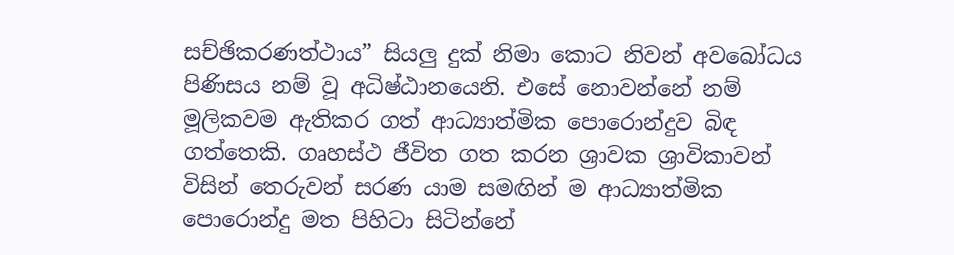සච්ඡිකරණත්ථාය” සියලු දුක් නිමා කොට නිවන් අවබෝධය පිණිසය නම් වූ අධිෂ්ඨානයෙනි. එසේ නොවන්නේ නම් මූලිකවම ඇතිකර ගත් ආධ්‍යාත්මික පොරොන්දුව බිඳ ගත්තෙකි. ගෘහස්ථ ජීවිත ගත කරන ශ්‍රාවක ශ්‍රාවිකාවන් විසින් තෙරුවන් සරණ යාම සමඟින් ම ආධ්‍යාත්මික පොරොන්දු මත පිහිටා සිටින්නේ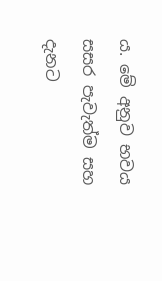ය. මේ අනුව භවය සසර පැවැත්ම සහ දැනට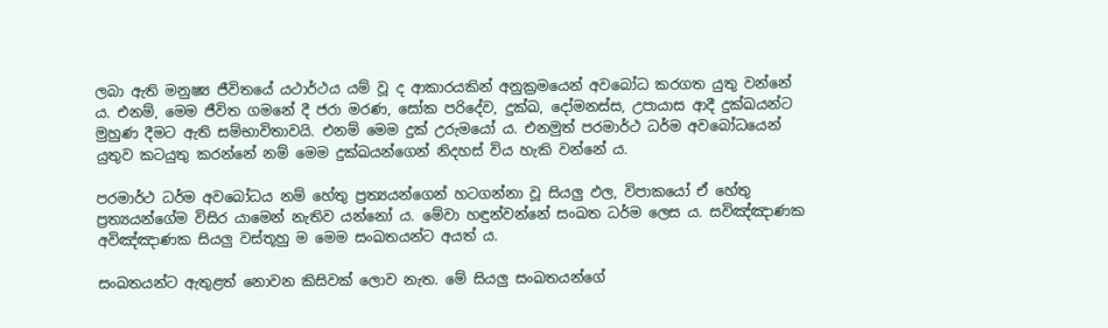ලබා ඇති මනුෂ්‍ය ජීවිතයේ යථාර්ථය යම් වූ ද ආකාරයකින් අනුක්‍රමයෙන් අවබෝධ කරගත යුතු වන්නේ ය. එනම්, මෙම ජීවිත ගමනේ දී ජරා මරණ, සෝක පරිදේව, දුක්ඛ, දෝමනස්ස, උපායාස ආදී දුක්ඛයන්ට මුහුණ දීමට ඇති සම්භාවිතාවයි. එනම් මෙම දුක් උරුමයෝ ය. එනමුත් පරමාර්ථ ධර්ම අවබෝධයෙන් යුතුව කටයුතු කරන්නේ නම් මෙම දුක්ඛයන්ගෙන් නිදහස් විය හැකි වන්නේ ය.

පරමාර්ථ ධර්ම අවබෝධය නම් හේතු ප්‍රත්‍යයන්ගෙන් හටගන්නා වූ සියලු ඵල, විපාකයෝ ඒ හේතු ප්‍රත්‍යයන්ගේම විසිර යාමෙන් නැතිව යන්නෝ ය. මේවා හඳුන්වන්නේ සංඛත ධර්ම ලෙස ය. සවිඤ්ඤාණක අවිඤ්ඤාණක සියලු වස්තූහු ම මෙම සංඛතයන්ට අයත් ය.

සංඛතයන්ට ඇතුළත් නොවන කිසිවක් ලොව නැත. මේ සියලු සංඛතයන්ගේ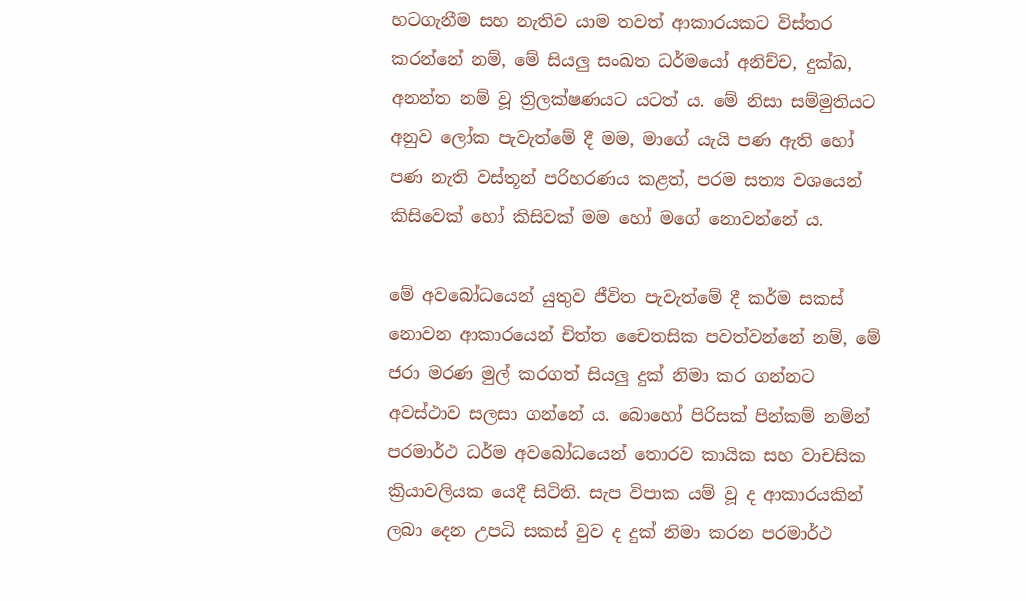හටගැනීම සහ නැතිව යාම තවත් ආකාරයකට විස්තර කරන්නේ නම්, මේ සියලු සංඛත ධර්මයෝ අනිච්ච, දුක්ඛ, අනන්ත නම් වූ ත්‍රිලක්ෂණයට යටත් ය. මේ නිසා සම්මුතියට අනුව ලෝක පැවැත්මේ දී මම, මාගේ යැයි පණ ඇති හෝ පණ නැති වස්තූන් පරිහරණය කළත්, පරම සත්‍ය වශයෙන් කිසිවෙක් හෝ කිසිවක් මම හෝ මගේ නොවන්නේ ය.

මේ අවබෝධයෙන් යුතුව ජීවිත පැවැත්මේ දී කර්ම සකස් නොවන ආකාරයෙන් චිත්ත චෛතසික පවත්වන්නේ නම්, මේ ජරා මරණ මුල් කරගත් සියලු දුක් නිමා කර ගන්නට අවස්ථාව සලසා ගන්නේ ය. බොහෝ පිරිසක් පින්කම් නමින් පරමාර්ථ ධර්ම අවබෝධයෙන් තොරව කායික සහ වාචසික ක්‍රියාවලියක යෙදී සිටිති. සැප විපාක යම් වූ ද ආකාරයකින් ලබා දෙන උපධි සකස් වුව ද දුක් නිමා කරන පරමාර්ථ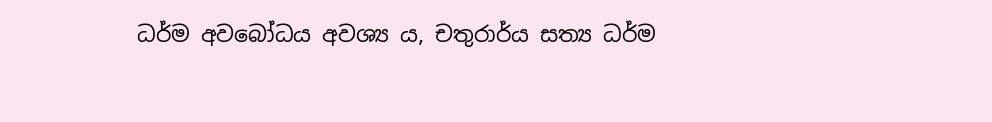ධර්ම අවබෝධය අවශ්‍ය ය, චතුරාර්ය සත්‍ය ධර්ම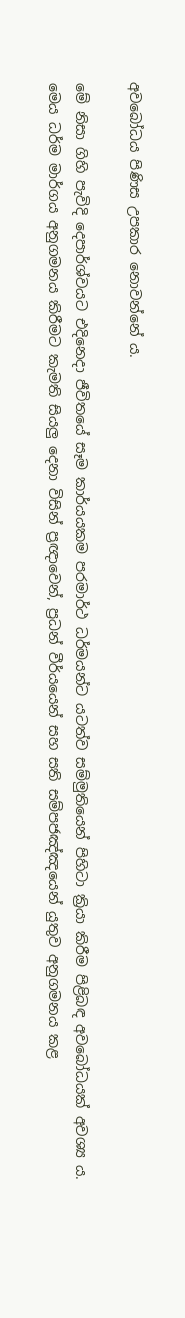අවබෝධය පිණිස උපකාර නොවන්නේ ය.

මේ නිසා ගිහි පැවිදි දෙපාර්ශ්වයට එදිනෙදා ජීවිතයේ සෑම කාර්යයකම පරමාර්ථ ධර්මයන්ට යටත්ව සම්මුතියෙන් පිහිටා ක්‍රියා කිරීම පිළිබඳ අවබෝධයක් අවශ්‍ය ය. මෙය ධර්ම මාර්ගය අනුගමනය කිරීමට කැමති සියලු දෙනා විසින් ප්‍රඥාවෙන්, ප්‍රධන් වීර්යයෙන් සහ සති සම්පජඤ්ඤයෙන් යුතුව අනුගමනය කළ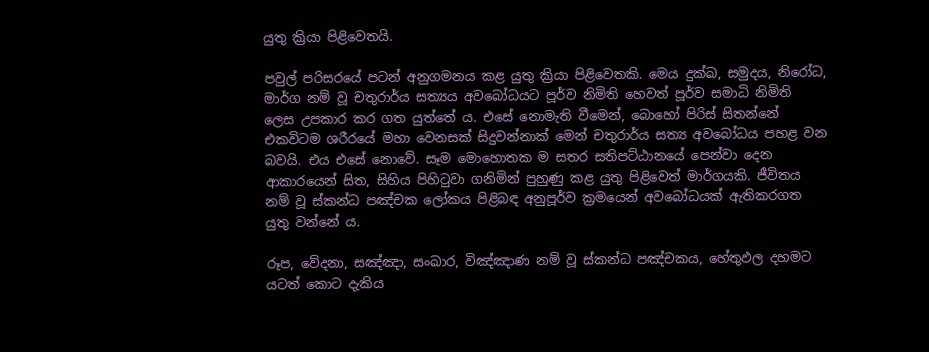යුතු ක්‍රියා පිළිවෙතයි.

පවුල් පරිසරයේ පටන් අනුගමනය කළ යුතු ක්‍රියා පිළිවෙතකි. මෙය දුක්ඛ, සමුදය, නිරෝධ, මාර්ග නම් වූ චතුරාර්ය සත්‍යය අවබෝධයට පූර්ව නිමිති හෙවත් පූර්ව සමාධි නිමිති ලෙස උපකාර කර ගත යුත්තේ ය. එසේ නොමැති වීමෙන්, බොහෝ පිරිස් සිතන්නේ එකවිටම ශරීරයේ මහා වෙනසක් සිදුවන්නාක් මෙන් චතුරාර්ය සත්‍ය අවබෝධය පහළ වන බවයි. එය එසේ නොවේ. සෑම මොහොතක ම සතර සතිපට්ඨානයේ පෙන්වා දෙන ආකාරයෙන් සිත, සිහිය පිහිටුවා ගනිමින් පුහුණු කළ යුතු පිළිවෙත් මාර්ගයකි. ජීවිතය නම් වූ ස්කන්ධ පඤ්චක ලෝකය පිළිබඳ අනුපූර්ව ක්‍රමයෙන් අවබෝධයක් ඇතිකරගත යුතු වන්නේ ය.

රූප, වේදනා, සඤ්ඤා, සංඛාර, විඤ්ඤාණ නම් වූ ස්කන්ධ පඤ්චකය, හේතුඵල දහමට යටත් කොට දැකිය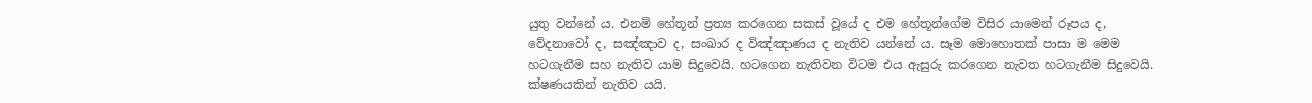යුතු වන්නේ ය. එනම් හේතූන් ප්‍රත්‍ය කරගෙන සකස් වූයේ ද එම හේතූන්ගේම විසිර යාමෙන් රූපය ද, වේදනාවෝ ද, සඤ්ඤාව ද, සංඛාර ද විඤ්ඤාණය ද නැතිව යන්නේ ය. සෑම මොහොතක් පාසා ම මෙම හටගැනීම සහ නැතිව යාම සිදුවෙයි. හටගෙන නැතිවන විටම එය ඇසුරු කරගෙන නැවත හටගැනීම සිදුවෙයි. ක්ෂණයකින් නැතිව යයි.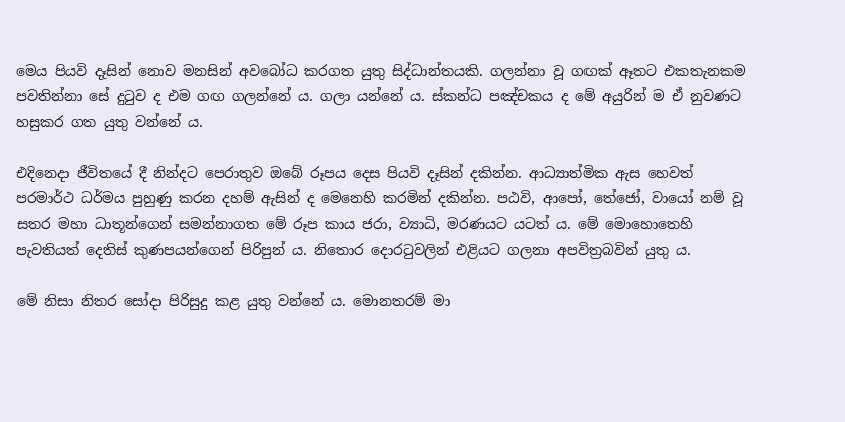මෙය පියවි දෑසින් නොව මනසින් අවබෝධ කරගත යුතු සිද්ධාන්තයකි. ගලන්නා වූ ගඟක් ඈතට එකතැනකම පවතින්නා සේ දුටුව ද එම ගඟ ගලන්නේ ය. ගලා යන්නේ ය. ස්කන්ධ පඤ්චකය ද මේ අයුරින් ම ඒ නුවණට හසුකර ගත යුතු වන්නේ ය.

එදිනෙදා ජීවිතයේ දී නින්දට පෙරාතුව ඔබේ රූපය දෙස පියවි දෑසින් දකින්න. ආධ්‍යාත්මික ඇස හෙවත් පරමාර්ථ ධර්මය පුහුණු කරන දහම් ඇසින් ද මෙනෙහි කරමින් දකින්න. පඨවි, ආපෝ, තේජෝ, වායෝ නම් වූ සතර මහා ධාතූන්ගෙන් සමන්නාගත මේ රූප කාය ජරා, ව්‍යාධි, මරණයට යටත් ය. මේ මොහොතෙහි පැවතියත් දෙතිස් කුණපයන්ගෙන් පිරිපුන් ය. නිතොර දොරටුවලින් එළියට ගලනා අපවිත්‍රබවින් යුතු ය.

මේ නිසා නිතර සෝදා පිරිසුදු කළ යුතු වන්නේ ය. මොනතරම් මා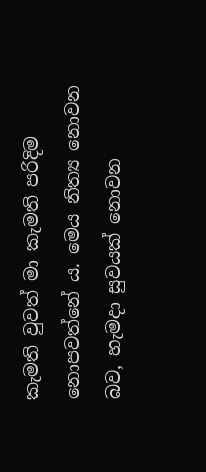කැමති වුවත් මා කැමති පරිදිම නොපවත්නේ ය. මෙය නිත්‍ය නොවන බව, හැමදා සුවයක් නොවන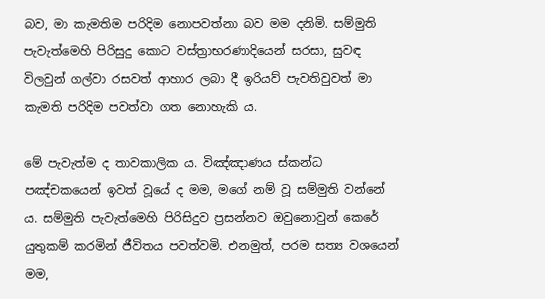බව, මා කැමතිම පරිදිම නොපවත්නා බව මම දනිමි. සම්මුති පැවැත්මෙහි පිරිසුදු කොට වස්ත්‍රාභරණාදියෙන් සරසා, සුවඳ විලවුන් ගල්වා රසවත් ආහාර ලබා දී ඉරියව් පැවතිවුවත් මා කැමති පරිදිම පවත්වා ගත නොහැකි ය.

මේ පැවැත්ම ද තාවකාලික ය. විඤ්ඤාණය ස්කන්ධ පඤ්චකයෙන් ඉවත් වූයේ ද මම, මගේ නම් වූ සම්මුති වන්නේ ය. සම්මුති පැවැත්මෙහි පිරිසිදුව ප්‍රසන්නව ඔවුනොවුන් කෙරේ යුතුකම් කරමින් ජීවිතය පවත්වමි. එනමුත්, පරම සත්‍ය වශයෙන් මම,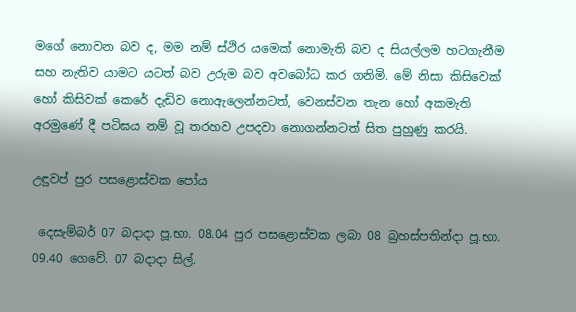මගේ නොවන බව ද, මම නම් ස්ථිර යමෙක් නොමැති බව ද සියල්ලම හටගැනීම සහ නැතිව යාමට යටත් බව උරුම බව අවබෝධ කර ගනිමි. මේ නිසා කිසිවෙක් හෝ කිසිවක් කෙරේ දැඩිව නොඇලෙන්නටත්, වෙනස්වන තැන හෝ අකමැති අරමුණේ දී පටිඝය නම් වූ තරහව උපදවා නොගන්නටත් සිත පුහුණු කරයි.

උඳුවප් පුර පසළොස්වක පෝය

 දෙසැම්බර් 07 බදාදා පූ.භා. 08.04 පුර පසළොස්වක ලබා 08 බ්‍රහස්පතින්දා පූ.භා. 09.40 ගෙවේ. 07 බදාදා සිල්.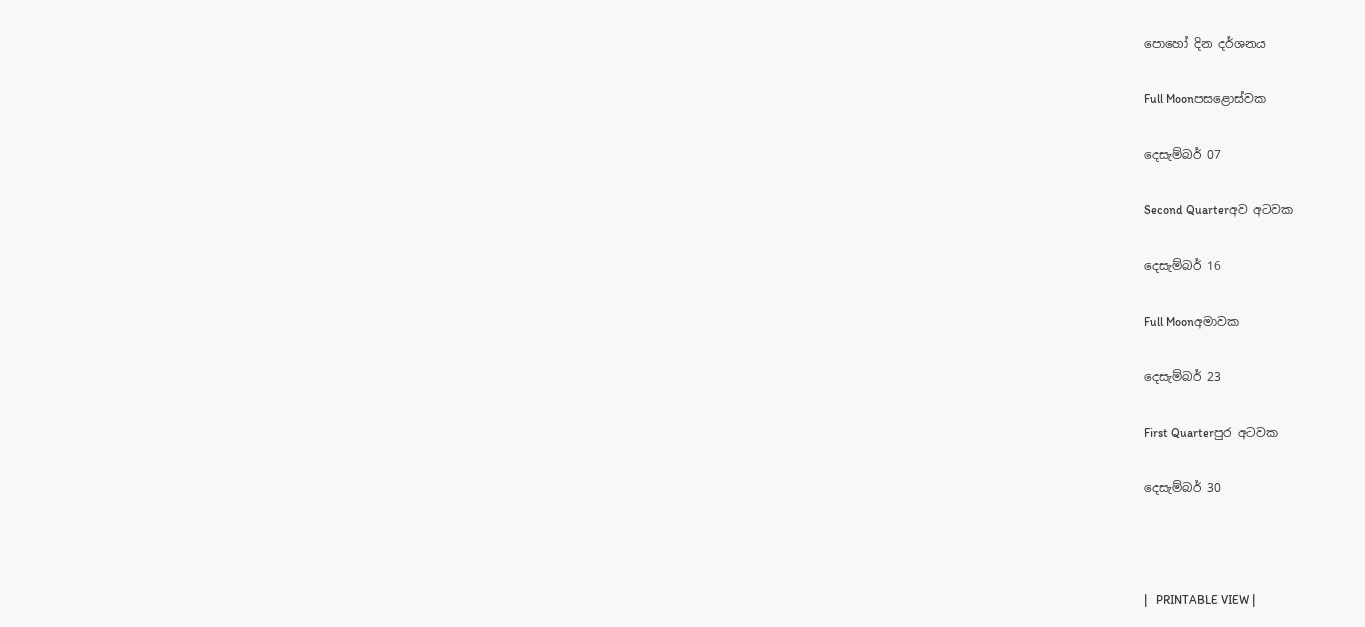පොහෝ දින දර්ශනය

Full Moonපසළොස්වක

දෙසැම්බර් 07

Second Quarterඅව අටවක

දෙසැම්බර් 16

Full Moonඅමාවක

දෙසැම්බර් 23

First Quarterපුර අටවක

දෙසැම්බර් 30



|   PRINTABLE VIEW |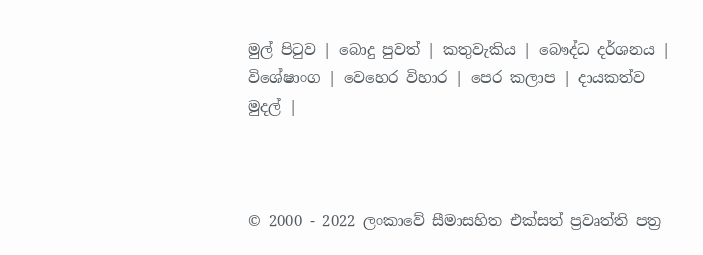මුල් පිටුව | බොදු පුවත් | කතුවැකිය | බෞද්ධ දර්ශනය | විශේෂාංග | වෙහෙර විහාර | පෙර කලාප | දායකත්ව මුදල් |



© 2000 - 2022 ලංකාවේ සීමාසහිත එක්සත් ප්‍රවෘත්ති පත්‍ර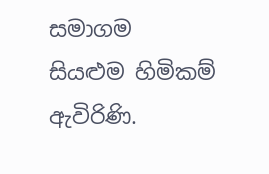සමාගම
සියළුම හිමිකම් ඇවිරිණි.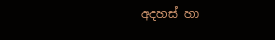අදහස් හා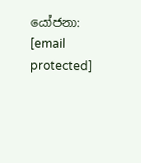යෝජනා: [email protected]